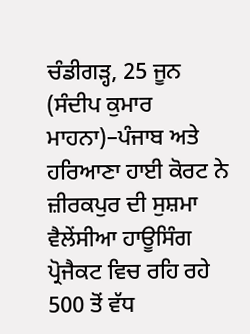ਚੰਡੀਗੜ੍ਹ, 25 ਜੂਨ (ਸੰਦੀਪ ਕੁਮਾਰ ਮਾਹਨਾ)–ਪੰਜਾਬ ਅਤੇ ਹਰਿਆਣਾ ਹਾਈ ਕੋਰਟ ਨੇ ਜ਼ੀਰਕਪੁਰ ਦੀ ਸੁਸ਼ਮਾ ਵੈਲੇਂਸੀਆ ਹਾਊਸਿੰਗ ਪ੍ਰੋਜੈਕਟ ਵਿਚ ਰਹਿ ਰਹੇ 500 ਤੋਂ ਵੱਧ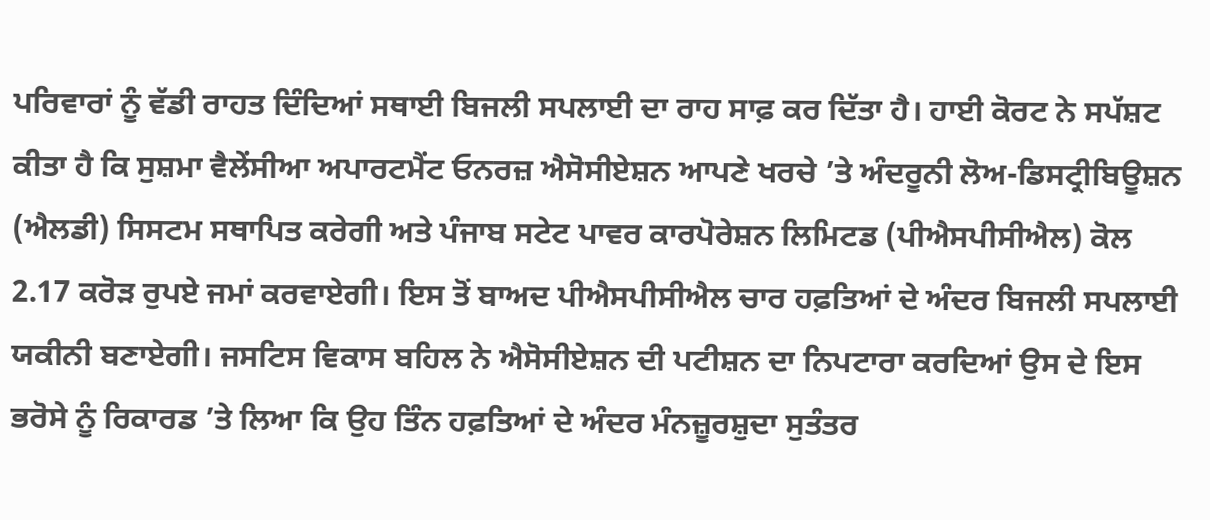ਪਰਿਵਾਰਾਂ ਨੂੰ ਵੱਡੀ ਰਾਹਤ ਦਿੰਦਿਆਂ ਸਥਾਈ ਬਿਜਲੀ ਸਪਲਾਈ ਦਾ ਰਾਹ ਸਾਫ਼ ਕਰ ਦਿੱਤਾ ਹੈ। ਹਾਈ ਕੋਰਟ ਨੇ ਸਪੱਸ਼ਟ ਕੀਤਾ ਹੈ ਕਿ ਸੁਸ਼ਮਾ ਵੈਲੇਂਸੀਆ ਅਪਾਰਟਮੈਂਟ ਓਨਰਜ਼ ਐਸੋਸੀਏਸ਼ਨ ਆਪਣੇ ਖਰਚੇ ’ਤੇ ਅੰਦਰੂਨੀ ਲੋਅ-ਡਿਸਟ੍ਰੀਬਿਊਸ਼ਨ (ਐਲਡੀ) ਸਿਸਟਮ ਸਥਾਪਿਤ ਕਰੇਗੀ ਅਤੇ ਪੰਜਾਬ ਸਟੇਟ ਪਾਵਰ ਕਾਰਪੋਰੇਸ਼ਨ ਲਿਮਿਟਡ (ਪੀਐਸਪੀਸੀਐਲ) ਕੋਲ 2.17 ਕਰੋੜ ਰੁਪਏ ਜਮਾਂ ਕਰਵਾਏਗੀ। ਇਸ ਤੋਂ ਬਾਅਦ ਪੀਐਸਪੀਸੀਐਲ ਚਾਰ ਹਫ਼ਤਿਆਂ ਦੇ ਅੰਦਰ ਬਿਜਲੀ ਸਪਲਾਈ ਯਕੀਨੀ ਬਣਾਏਗੀ। ਜਸਟਿਸ ਵਿਕਾਸ ਬਹਿਲ ਨੇ ਐਸੋਸੀਏਸ਼ਨ ਦੀ ਪਟੀਸ਼ਨ ਦਾ ਨਿਪਟਾਰਾ ਕਰਦਿਆਂ ਉਸ ਦੇ ਇਸ ਭਰੋਸੇ ਨੂੰ ਰਿਕਾਰਡ ’ਤੇ ਲਿਆ ਕਿ ਉਹ ਤਿੰਨ ਹਫ਼ਤਿਆਂ ਦੇ ਅੰਦਰ ਮੰਨਜ਼ੂਰਸ਼ੁਦਾ ਸੁਤੰਤਰ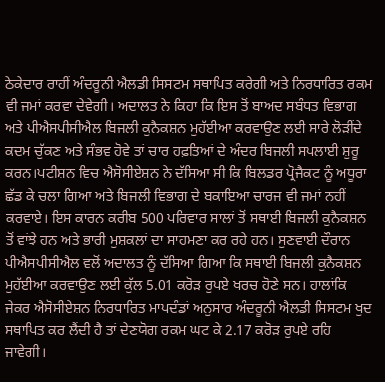ਠੇਕੇਦਾਰ ਰਾਹੀਂ ਅੰਦਰੂਨੀ ਐਲਡੀ ਸਿਸਟਮ ਸਥਾਪਿਤ ਕਰੇਗੀ ਅਤੇ ਨਿਰਧਾਰਿਤ ਰਕਮ ਵੀ ਜਮਾਂ ਕਰਵਾ ਦੇਵੇਗੀ। ਅਦਾਲਤ ਨੇ ਕਿਹਾ ਕਿ ਇਸ ਤੋਂ ਬਾਅਦ ਸਬੰਧਤ ਵਿਭਾਗ ਅਤੇ ਪੀਐਸਪੀਸੀਐਲ ਬਿਜਲੀ ਕੁਨੈਕਸ਼ਨ ਮੁਹੱਈਆ ਕਰਵਾਉਣ ਲਈ ਸਾਰੇ ਲੋੜੀਂਦੇ ਕਦਮ ਚੁੱਕਣ ਅਤੇ ਸੰਭਵ ਹੋਵੇ ਤਾਂ ਚਾਰ ਹਫ਼ਤਿਆਂ ਦੇ ਅੰਦਰ ਬਿਜਲੀ ਸਪਲਾਈ ਸ਼ੁਰੂ ਕਰਨ।ਪਟੀਸ਼ਨ ਵਿਚ ਐਸੋਸੀਏਸ਼ਨ ਨੇ ਦੱਸਿਆ ਸੀ ਕਿ ਬਿਲਡਰ ਪ੍ਰੋਜੈਕਟ ਨੂੰ ਅਧੂਰਾ ਛੱਡ ਕੇ ਚਲਾ ਗਿਆ ਅਤੇ ਬਿਜਲੀ ਵਿਭਾਗ ਦੇ ਬਕਾਇਆ ਚਾਰਜ ਵੀ ਜਮਾਂ ਨਹੀਂ ਕਰਵਾਏ। ਇਸ ਕਾਰਨ ਕਰੀਬ 500 ਪਰਿਵਾਰ ਸਾਲਾਂ ਤੋਂ ਸਥਾਈ ਬਿਜਲੀ ਕੁਨੈਕਸ਼ਨ ਤੋਂ ਵਾਂਝੇ ਹਨ ਅਤੇ ਭਾਰੀ ਮੁਸ਼ਕਲਾਂ ਦਾ ਸਾਹਮਣਾ ਕਰ ਰਹੇ ਹਨ। ਸੁਣਵਾਈ ਦੌਰਾਨ ਪੀਐਸਪੀਸੀਐਲ ਵਲੋਂ ਅਦਾਲਤ ਨੂੰ ਦੱਸਿਆ ਗਿਆ ਕਿ ਸਥਾਈ ਬਿਜਲੀ ਕੁਨੈਕਸ਼ਨ ਮੁਹੱਈਆ ਕਰਵਾਉਣ ਲਈ ਕੁੱਲ 5.01 ਕਰੋੜ ਰੁਪਏ ਖਰਚ ਹੋਣੇ ਸਨ। ਹਾਲਾਂਕਿ ਜੇਕਰ ਐਸੋਸੀਏਸ਼ਨ ਨਿਰਧਾਰਿਤ ਮਾਪਦੰਡਾਂ ਅਨੁਸਾਰ ਅੰਦਰੂਨੀ ਐਲਡੀ ਸਿਸਟਮ ਖੁਦ ਸਥਾਪਿਤ ਕਰ ਲੈਂਦੀ ਹੈ ਤਾਂ ਦੇਣਯੋਗ ਰਕਮ ਘਟ ਕੇ 2.17 ਕਰੋੜ ਰੁਪਏ ਰਹਿ ਜਾਵੇਗੀ।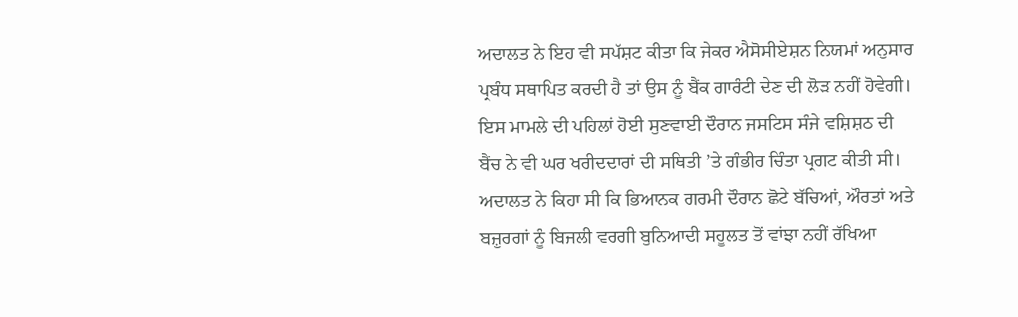ਅਦਾਲਤ ਨੇ ਇਹ ਵੀ ਸਪੱਸ਼ਟ ਕੀਤਾ ਕਿ ਜੇਕਰ ਐਸੋਸੀਏਸ਼ਨ ਨਿਯਮਾਂ ਅਨੁਸਾਰ ਪ੍ਰਬੰਧ ਸਥਾਪਿਤ ਕਰਦੀ ਹੈ ਤਾਂ ਉਸ ਨੂੰ ਬੈਂਕ ਗਾਰੰਟੀ ਦੇਣ ਦੀ ਲੋੜ ਨਹੀਂ ਹੋਵੇਗੀ। ਇਸ ਮਾਮਲੇ ਦੀ ਪਹਿਲਾਂ ਹੋਈ ਸੁਣਵਾਈ ਦੌਰਾਨ ਜਸਟਿਸ ਸੰਜੇ ਵਸ਼ਿਸ਼ਠ ਦੀ ਬੈਂਚ ਨੇ ਵੀ ਘਰ ਖਰੀਦਦਾਰਾਂ ਦੀ ਸਥਿਤੀ ’ਤੇ ਗੰਭੀਰ ਚਿੰਤਾ ਪ੍ਰਗਟ ਕੀਤੀ ਸੀ। ਅਦਾਲਤ ਨੇ ਕਿਹਾ ਸੀ ਕਿ ਭਿਆਨਕ ਗਰਮੀ ਦੌਰਾਨ ਛੋਟੇ ਬੱਚਿਆਂ, ਔਰਤਾਂ ਅਤੇ ਬਜ਼ੁਰਗਾਂ ਨੂੰ ਬਿਜਲੀ ਵਰਗੀ ਬੁਨਿਆਦੀ ਸਹੂਲਤ ਤੋਂ ਵਾਂਝਾ ਨਹੀਂ ਰੱਖਿਆ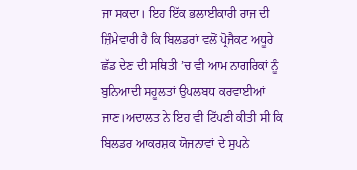ਜਾ ਸਕਦਾ। ਇਹ ਇੱਕ ਭਲਾਈਕਾਰੀ ਰਾਜ ਦੀ ਜ਼ਿੰਮੇਵਾਰੀ ਹੈ ਕਿ ਬਿਲਡਰਾਂ ਵਲੋਂ ਪ੍ਰੋਜੈਕਟ ਅਧੂਰੇ ਛੱਡ ਦੇਣ ਦੀ ਸਥਿਤੀ ’ਚ ਵੀ ਆਮ ਨਾਗਰਿਕਾਂ ਨੂੰ ਬੁਨਿਆਦੀ ਸਹੂਲਤਾਂ ਉਪਲਬਧ ਕਰਵਾਈਆਂ ਜਾਣ।ਅਦਾਲਤ ਨੇ ਇਹ ਵੀ ਟਿੱਪਣੀ ਕੀਤੀ ਸੀ ਕਿ ਬਿਲਡਰ ਆਕਰਸ਼ਕ ਯੋਜਨਾਵਾਂ ਦੇ ਸੁਪਨੇ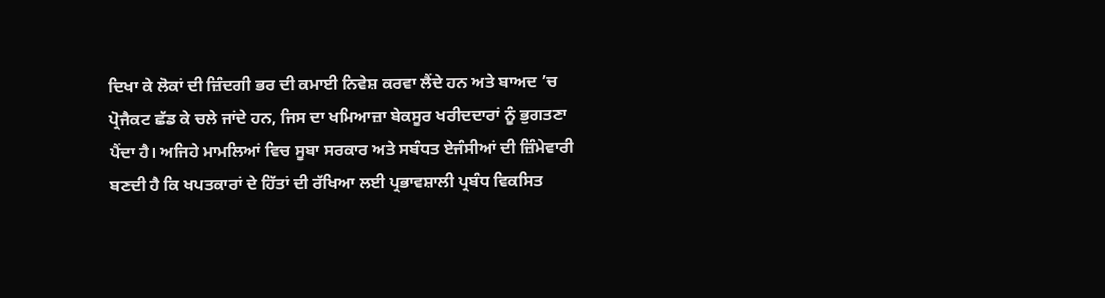ਦਿਖਾ ਕੇ ਲੋਕਾਂ ਦੀ ਜ਼ਿੰਦਗੀ ਭਰ ਦੀ ਕਮਾਈ ਨਿਵੇਸ਼ ਕਰਵਾ ਲੈਂਦੇ ਹਨ ਅਤੇ ਬਾਅਦ ’ਚ ਪ੍ਰੋਜੈਕਟ ਛੱਡ ਕੇ ਚਲੇ ਜਾਂਦੇ ਹਨ, ਜਿਸ ਦਾ ਖਮਿਆਜ਼ਾ ਬੇਕਸੂਰ ਖਰੀਦਦਾਰਾਂ ਨੂੰ ਭੁਗਤਣਾ ਪੈਂਦਾ ਹੈ। ਅਜਿਹੇ ਮਾਮਲਿਆਂ ਵਿਚ ਸੂਬਾ ਸਰਕਾਰ ਅਤੇ ਸਬੰਧਤ ਏਜੰਸੀਆਂ ਦੀ ਜ਼ਿੰਮੇਵਾਰੀ ਬਣਦੀ ਹੈ ਕਿ ਖਪਤਕਾਰਾਂ ਦੇ ਹਿੱਤਾਂ ਦੀ ਰੱਖਿਆ ਲਈ ਪ੍ਰਭਾਵਸ਼ਾਲੀ ਪ੍ਰਬੰਧ ਵਿਕਸਿਤ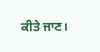ਕੀਤੇ ਜਾਣ।